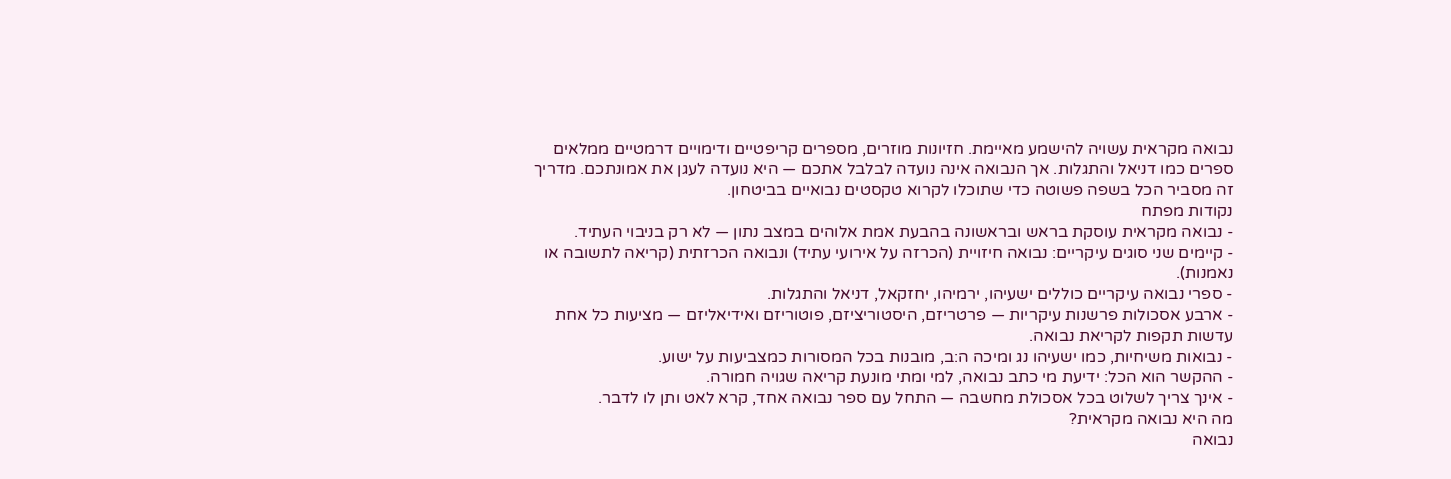נבואה מקראית עשויה להישמע מאיימת. חזיונות מוזרים, מספרים קריפטיים ודימויים דרמטיים ממלאים ספרים כמו דניאל והתגלות. אך הנבואה אינה נועדה לבלבל אתכם — היא נועדה לעגן את אמונתכם. מדריך זה מסביר הכל בשפה פשוטה כדי שתוכלו לקרוא טקסטים נבואיים בביטחון.
נקודות מפתח
- נבואה מקראית עוסקת בראש ובראשונה בהבעת אמת אלוהים במצב נתון — לא רק בניבוי העתיד.
- קיימים שני סוגים עיקריים: נבואה חיזויית (הכרזה על אירועי עתיד) ונבואה הכרזתית (קריאה לתשובה או נאמנות).
- ספרי נבואה עיקריים כוללים ישעיהו, ירמיהו, יחזקאל, דניאל והתגלות.
- ארבע אסכולות פרשנות עיקריות — פרטריזם, היסטוריציזם, פוטוריזם ואידיאליזם — מציעות כל אחת עדשות תקפות לקריאת נבואה.
- נבואות משיחיות, כמו ישעיהו נג ומיכה ה:ב, מובנות בכל המסורות כמצביעות על ישוע.
- ההקשר הוא הכל: ידיעת מי כתב נבואה, למי ומתי מונעת קריאה שגויה חמורה.
- אינך צריך לשלוט בכל אסכולת מחשבה — התחל עם ספר נבואה אחד, קרא לאט ותן לו לדבר.
מה היא נבואה מקראית?
נבואה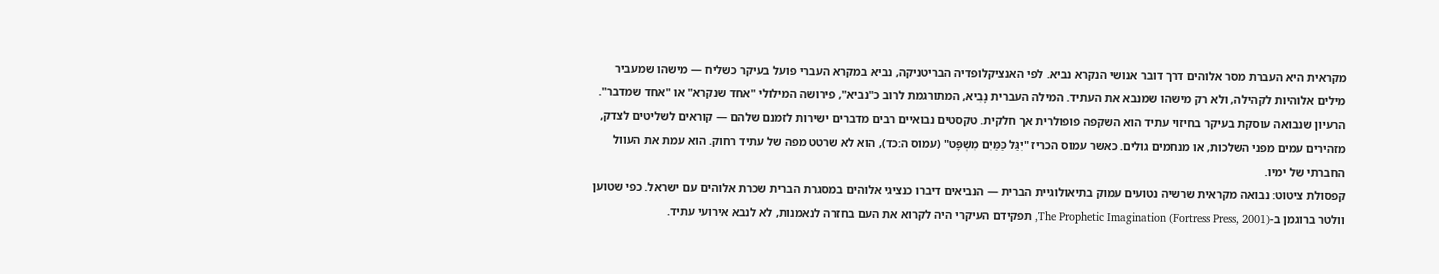מקראית היא העברת מסר אלוהים דרך דובר אנושי הנקרא נביא. לפי האנציקלופדיה הבריטניקה, נביא במקרא העברי פועל בעיקר כשליח — מישהו שמעביר מילים אלוהיות לקהילה, ולא רק מישהו שמנבא את העתיד. המילה העברית נָבִיא, המתורגמת לרוב כ"נביא", פירושה המילולי "אחד שנקרא" או "אחד שמדבר".
הרעיון שנבואה עוסקת בעיקר בחיזוי עתיד הוא השקפה פופולרית אך חלקית. טקסטים נבואיים רבים מדברים ישירות לזמנם שלהם — קוראים לשליטים לצדק, מזהירים עמים מפני השלכות, או מנחמים גולים. כאשר עמוס הכריז "יִגַּל כַּמַּיִם מִשְׁפָּט" (עמוס ה:כד), הוא לא שרטט מפה של עתיד רחוק. הוא עמת את העוול החברתי של ימיו.
קפסולת ציטוט: נבואה מקראית שרשיה נטועים עמוק בתיאולוגיית הברית — הנביאים דיברו כנציגי אלוהים במסגרת הברית שכרת אלוהים עם ישראל. כפי שטוען וולטר ברוגמן ב-The Prophetic Imagination (Fortress Press, 2001), תפקידם העיקרי היה לקרוא את העם בחזרה לנאמנות, לא לנבא אירועי עתיד.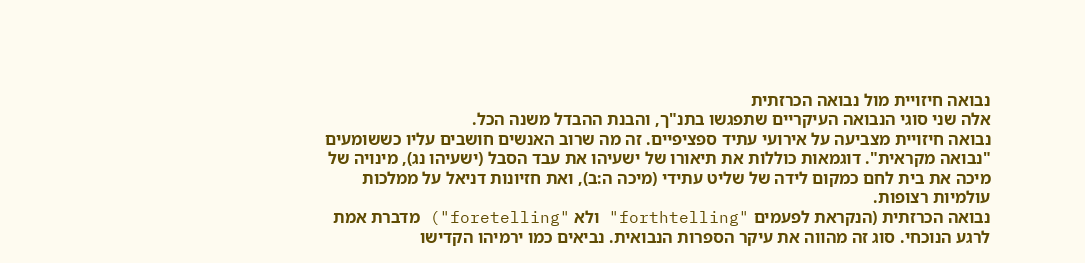נבואה חיזויית מול נבואה הכרזתית
אלה שני סוגי הנבואה העיקריים שתפגשו בתנ"ך, והבנת ההבדל משנה הכל.
נבואה חיזויית מצביעה על אירועי עתיד ספציפיים. זה מה שרוב האנשים חושבים עליו כששומעים "נבואה מקראית". דוגמאות כוללות את תיאורו של ישעיהו את עבד הסבל (ישעיהו נג), מינויה של מיכה את בית לחם כמקום לידה של שליט עתידי (מיכה ה:ב), ואת חזיונות דניאל על ממלכות עולמיות רצופות.
נבואה הכרזתית (הנקראת לפעמים "forthtelling" ולא "foretelling") מדברת אמת לרגע הנוכחי. סוג זה מהווה את עיקר הספרות הנבואית. נביאים כמו ירמיהו הקדישו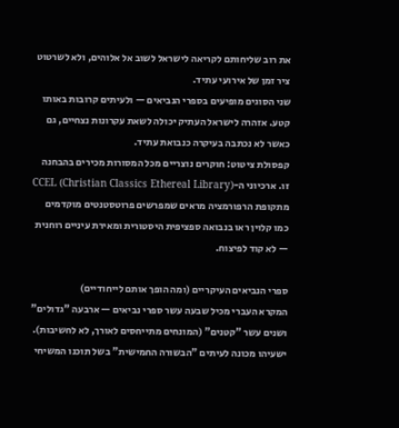את רוב שליחותם לקריאה לישראל לשוב אל אלוהים, ולא לשרטוט ציר זמן של אירועי עתיד.
שני הסוגים מופיעים בספרי הנביאים — ולעיתים קרובות באותו קטע. אזהרה לישראל העתיק יכולה לשאת עקרונות נצחיים, גם כאשר לא נכתבה בעיקרה כנבואת עתיד.
קפסולת ציטוט: חוקרים נוצריים מכל המסורות מכירים בהבחנה זו. ארכיוני ה-CCEL (Christian Classics Ethereal Library) מתקופת הרפורמציה מראים שמפרשים פרוטסטנטים מוקדמים כמו קלוין ראו בנבואה ספציפית היסטורית ומאירת עיניים רוחנית — לא קוד לפיצוח.

ספרי הנביאים העיקריים (ומה הופך אותם לייחודיים)
המקרא העברי מכיל שבעה עשר ספרי נביאים — ארבעה "גדולים" ושנים עשר "קטנים" (המונחים מתייחסים לאורך, לא לחשיבות).
ישעיהו מכונה לעיתים "הבשורה החמישית" בשל תוכנו המשיחי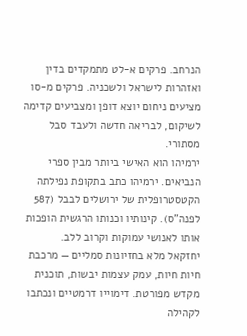הנרחב. פרקים א-לט מתמקדים בדין ואזהרות לישראל ולשכניה. פרקים מ-סו מציעים ניחום יוצא דופן ומצביעים קדימה לשיקום, לבריאה חדשה ולעבד סבל מסתורי.
ירמיהו הוא האישי ביותר מבין ספרי הנביאים. ירמיהו כתב בתקופת נפילתה הקטסטרופלית של ירושלים לבבל (587 לפנה"ס). קינותיו וכנותו הרגשית הופכות אותו לאנושי עמוקות וקרוב ללב.
יחזקאל מלא בחזיונות סמליים — מרכבת חיות חיות, עמק עצמות יבשות, תוכנית מקדש מפורטת. דימוייו דרמטיים ונכתבו לקהילה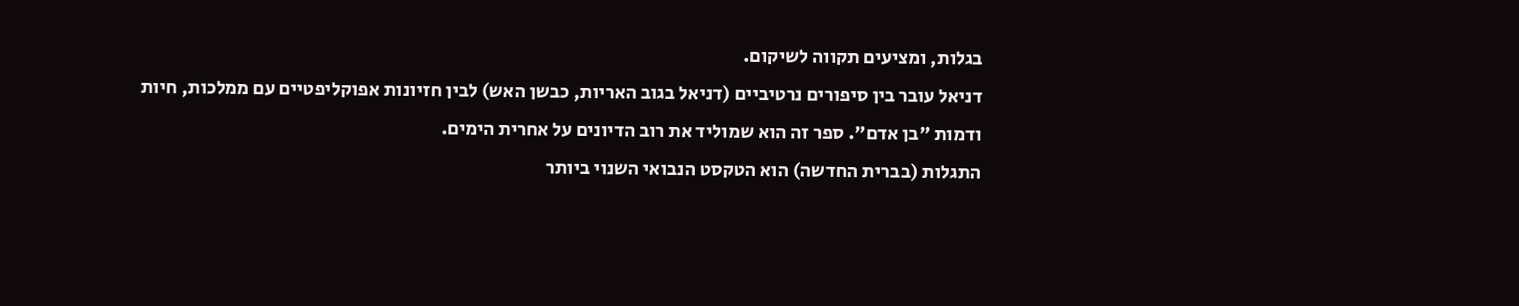בגלות, ומציעים תקווה לשיקום.
דניאל עובר בין סיפורים נרטיביים (דניאל בגוב האריות, כבשן האש) לבין חזיונות אפוקליפטיים עם ממלכות, חיות ודמות "בן אדם". ספר זה הוא שמוליד את רוב הדיונים על אחרית הימים.
התגלות (בברית החדשה) הוא הטקסט הנבואי השנוי ביותר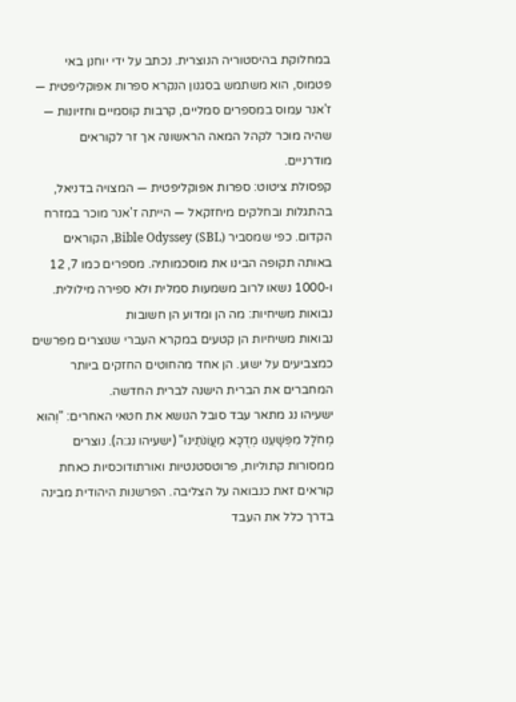במחלוקת בהיסטוריה הנוצרית. נכתב על ידי יוחנן באי פטמוס, הוא משתמש בסגנון הנקרא ספרות אפוקליפטית — ז'אנר עמוס במספרים סמליים, קרבות קוסמיים וחזיונות — שהיה מוכר לקהל המאה הראשונה אך זר לקוראים מודרניים.
קפסולת ציטוט: ספרות אפוקליפטית — המצויה בדניאל, בהתגלות ובחלקים מיחזקאל — הייתה ז'אנר מוכר במזרח הקדום. כפי שמסביר Bible Odyssey (SBL), הקוראים באותה תקופה הבינו את מוסכמותיה. מספרים כמו 7, 12 ו-1000 נשאו לרוב משמעות סמלית ולא ספירה מילולית.
נבואות משיחיות: מה הן ומדוע הן חשובות
נבואות משיחיות הן קטעים במקרא העברי שנוצרים מפרשים כמצביעים על ישוע. הן אחד מהחוטים החזקים ביותר המחברים את הברית הישנה לברית החדשה.
ישעיהו נג מתאר עבד סובל הנושא את חטאי האחרים: "וְהוּא מְחֹלָל מִפְּשָׁעֵנוּ מְדֻכָּא מֵעֲוֹנֹתֵינוּ" (ישעיהו נג:ה). נוצרים ממסורות קתוליות, פרוטסטנטיות ואורתודוכסיות כאחת קוראים זאת כנבואה על הצליבה. הפרשנות היהודית מבינה בדרך כלל את העבד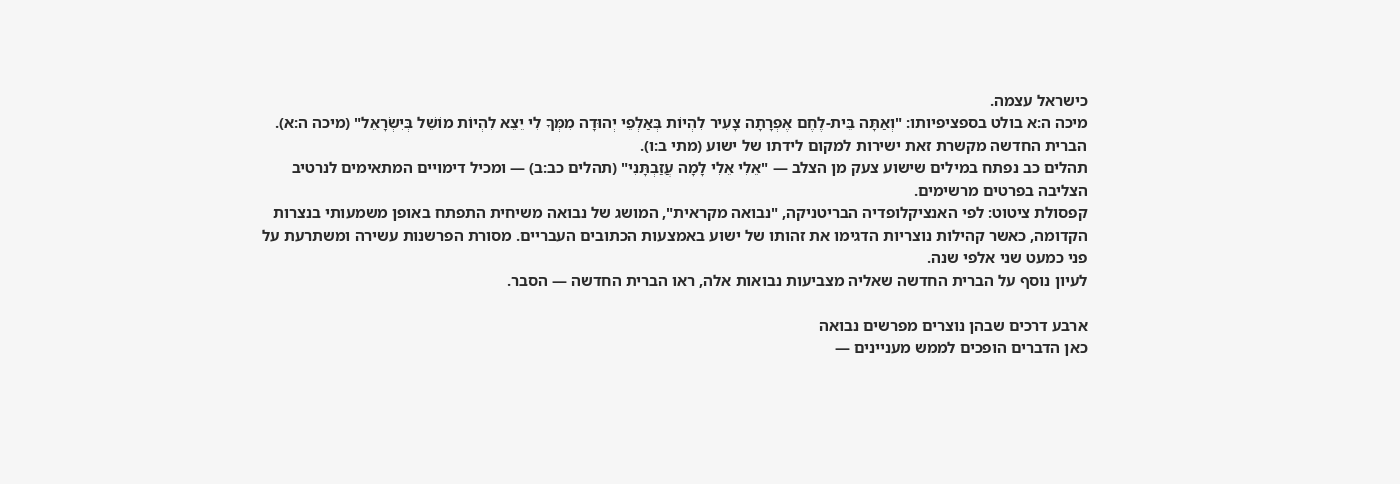כישראל עצמה.
מיכה ה:א בולט בספציפיותו: "וְאַתָּה בֵּית-לֶחֶם אֶפְרָתָה צָעִיר לִהְיוֹת בְּאַלְפֵי יְהוּדָה מִמְּךָ לִי יֵצֵא לִהְיוֹת מוֹשֵׁל בְּיִשְׂרָאֵל" (מיכה ה:א). הברית החדשה מקשרת זאת ישירות למקום לידתו של ישוע (מתי ב:ו).
תהלים כב נפתח במילים שישוע צעק מן הצלב — "אֵלִי אֵלִי לָמָה עֲזַבְתָּנִי" (תהלים כב:ב) — ומכיל דימויים המתאימים לנרטיב הצליבה בפרטים מרשימים.
קפסולת ציטוט: לפי האנציקלופדיה הבריטניקה, "נבואה מקראית", המושג של נבואה משיחית התפתח באופן משמעותי בנצרות הקדומה, כאשר קהילות נוצריות הדגימו את זהותו של ישוע באמצעות הכתובים העבריים. מסורת הפרשנות עשירה ומשתרעת על פני כמעט שני אלפי שנה.
לעיון נוסף על הברית החדשה שאליה מצביעות נבואות אלה, ראו הברית החדשה — הסבר.

ארבע דרכים שבהן נוצרים מפרשים נבואה
כאן הדברים הופכים לממש מעניינים —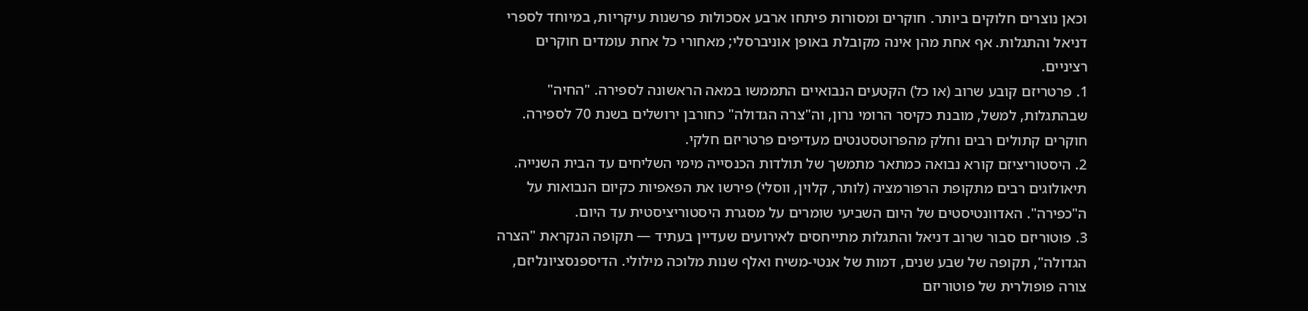וכאן נוצרים חלוקים ביותר. חוקרים ומסורות פיתחו ארבע אסכולות פרשנות עיקריות, במיוחד לספרי דניאל והתגלות. אף אחת מהן אינה מקובלת באופן אוניברסלי; מאחורי כל אחת עומדים חוקרים רציניים.
1. פרטריזם קובע שרוב (או כל) הקטעים הנבואיים התממשו במאה הראשונה לספירה. "החיה" שבהתגלות, למשל, מובנת כקיסר הרומי נרון, וה"צרה הגדולה" כחורבן ירושלים בשנת 70 לספירה. חוקרים קתולים רבים וחלק מהפרוטסטנטים מעדיפים פרטריזם חלקי.
2. היסטוריציזם קורא נבואה כמתאר מתמשך של תולדות הכנסייה מימי השליחים עד הבית השנייה. תיאולוגים רבים מתקופת הרפורמציה (לותר, קלוין, ווסלי) פירשו את הפאפיות כקיום הנבואות על ה"כפירה". האדוונטיסטים של היום השביעי שומרים על מסגרת היסטוריציסטית עד היום.
3. פוטוריזם סבור שרוב דניאל והתגלות מתייחסים לאירועים שעדיין בעתיד — תקופה הנקראת "הצרה הגדולה", תקופה של שבע שנים, דמות של אנטי-משיח ואלף שנות מלוכה מילולי. הדיספנסציונליזם, צורה פופולרית של פוטוריזם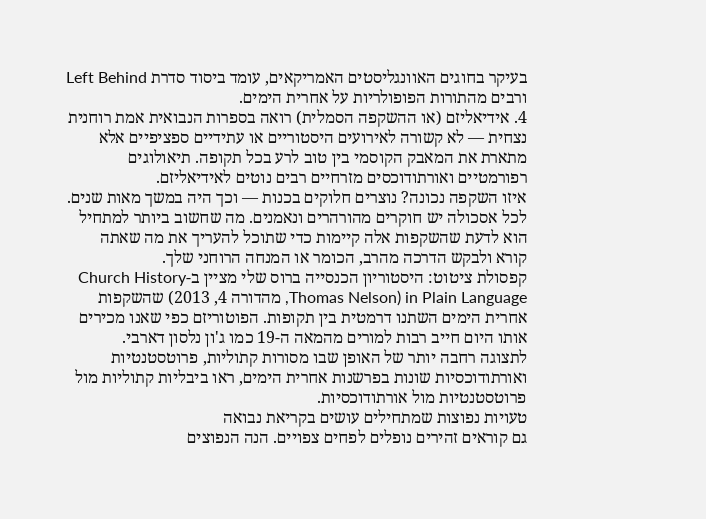בעיקר בחוגים האוונגליסטים האמריקאים, עומד ביסוד סדרת Left Behind ורבים מהתורות הפופולריות על אחרית הימים.
4. אידיאליזם (או ההשקפה הסמלית) רואה בספרות הנבואית אמת רוחנית נצחית — לא קשורה לאירועים היסטוריים או עתידיים ספציפיים אלא מתארת את המאבק הקוסמי בין טוב לרע בכל תקופה. תיאולוגים רפורמטיים ואורתודוכסים מזרחיים רבים נוטים לאידיאליזם.
איזו השקפה נכונה? נוצרים חלוקים בכנות — וכך היה במשך מאות שנים. לכל אסכולה יש חוקרים מהורהרים ונאמנים. מה שחשוב ביותר למתחיל הוא לדעת שהשקפות אלה קיימות כדי שתוכל להעריך את מה שאתה קורא ולבקש הדרכה מהרב, הכומר או המנחה הרוחני שלך.
קפסולת ציטוט: היסטוריון הכנסייה ברוס שלי מציין ב-Church History in Plain Language (Thomas Nelson, מהדורה 4, 2013) שהשקפות אחרית הימים השתנו דרמטית בין תקופות. הפוטוריזם כפי שאנו מכירים אותו היום חייב רבות למורים מהמאה ה-19 כמו ג'ון נלסון דארבי.
לתצוגה רחבה יותר של האופן שבו מסורות קתוליות, פרוטסטנטיות ואורתודוכסיות שונות בפרשנות אחרית הימים, ראו ביבליות קתוליות מול פרוטסטנטיות מול אורתודוכסיות.
טעויות נפוצות שמתחילים עושים בקריאת נבואה
גם קוראים זהירים נופלים לפחים צפויים. הנה הנפוצים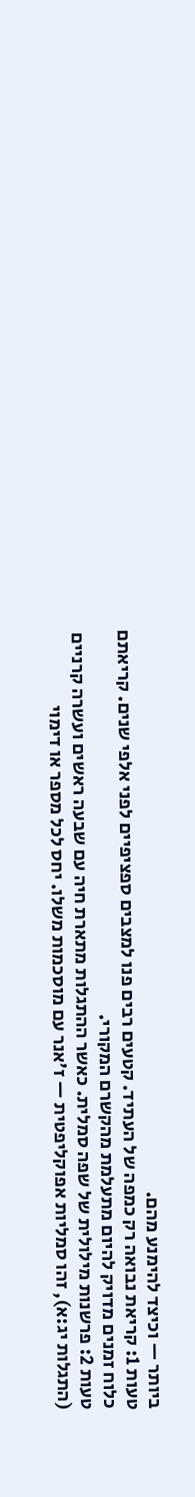ביותר — וכיצד להימנע מהם.
טעות 1: קריאת נבואה רק כמפה של העתיד. קטעים רבים פנו למצבים ספציפיים לפני אלפי שנים. קריאתם כלוח זמנים מדויק להיום מתעלמת מהקשרם המקורי.
טעות 2: פרשנות מילולית של שפה סמלית. כאשר ההתגלות מתארת חיה עם שבעה ראשים ועשרה קרניים (התגלות יג:א), זהו סמליות אפוקליפטית — ז'אנר עם מוסכמות משלו. יחס לכל מספר או דימוי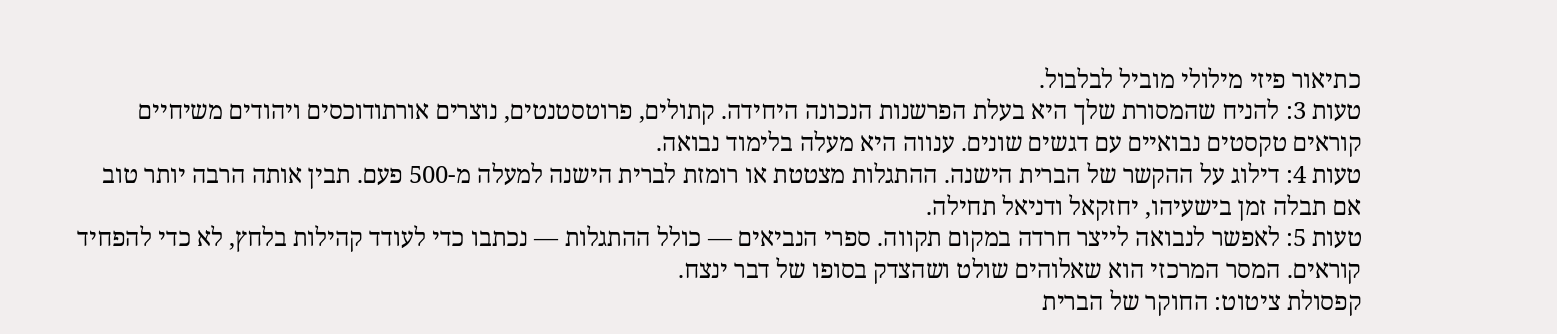כתיאור פיזי מילולי מוביל לבלבול.
טעות 3: להניח שהמסורת שלך היא בעלת הפרשנות הנכונה היחידה. קתולים, פרוטסטנטים, נוצרים אורתודוכסים ויהודים משיחיים קוראים טקסטים נבואיים עם דגשים שונים. ענווה היא מעלה בלימוד נבואה.
טעות 4: דילוג על ההקשר של הברית הישנה. ההתגלות מצטטת או רומזת לברית הישנה למעלה מ-500 פעם. תבין אותה הרבה יותר טוב אם תבלה זמן בישעיהו, יחזקאל ודניאל תחילה.
טעות 5: לאפשר לנבואה לייצר חרדה במקום תקווה. ספרי הנביאים — כולל ההתגלות — נכתבו כדי לעודד קהילות בלחץ, לא כדי להפחיד קוראים. המסר המרכזי הוא שאלוהים שולט ושהצדק בסופו של דבר ינצח.
קפסולת ציטוט: החוקר של הברית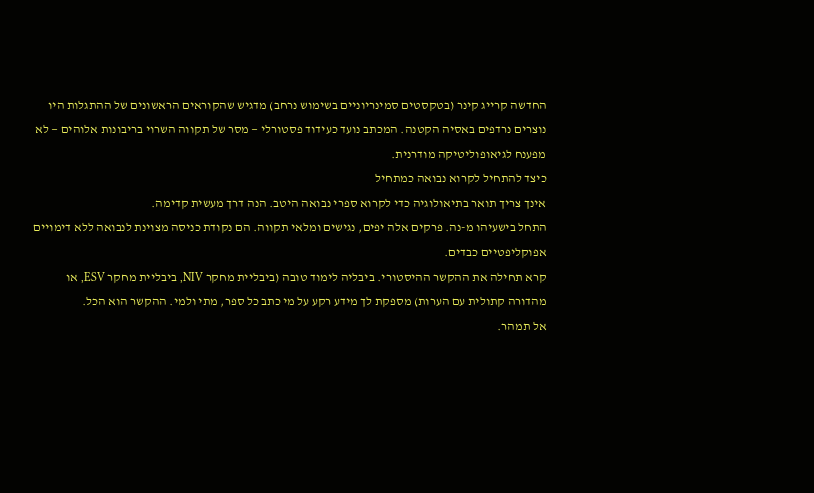החדשה קרייג קינר (בטקסטים סמינריוניים בשימוש נרחב) מדגיש שהקוראים הראשונים של ההתגלות היו נוצרים נרדפים באסיה הקטנה. המכתב נועד כעידוד פסטורלי — מסר של תקווה השרוי בריבונות אלוהים — לא מפענח לגיאופוליטיקה מודרנית.
כיצד להתחיל לקרוא נבואה כמתחיל
אינך צריך תואר בתיאולוגיה כדי לקרוא ספרי נבואה היטב. הנה דרך מעשית קדימה.
התחל בישעיהו מ-נה. פרקים אלה יפים, נגישים ומלאי תקווה. הם נקודת כניסה מצוינת לנבואה ללא דימויים אפוקליפטיים כבדים.
קרא תחילה את ההקשר ההיסטורי. ביבליה לימוד טובה (ביבליית מחקר NIV, ביבליית מחקר ESV, או מהדורה קתולית עם הערות) מספקת לך מידע רקע על מי כתב כל ספר, מתי ולמי. ההקשר הוא הכל.
אל תמהר.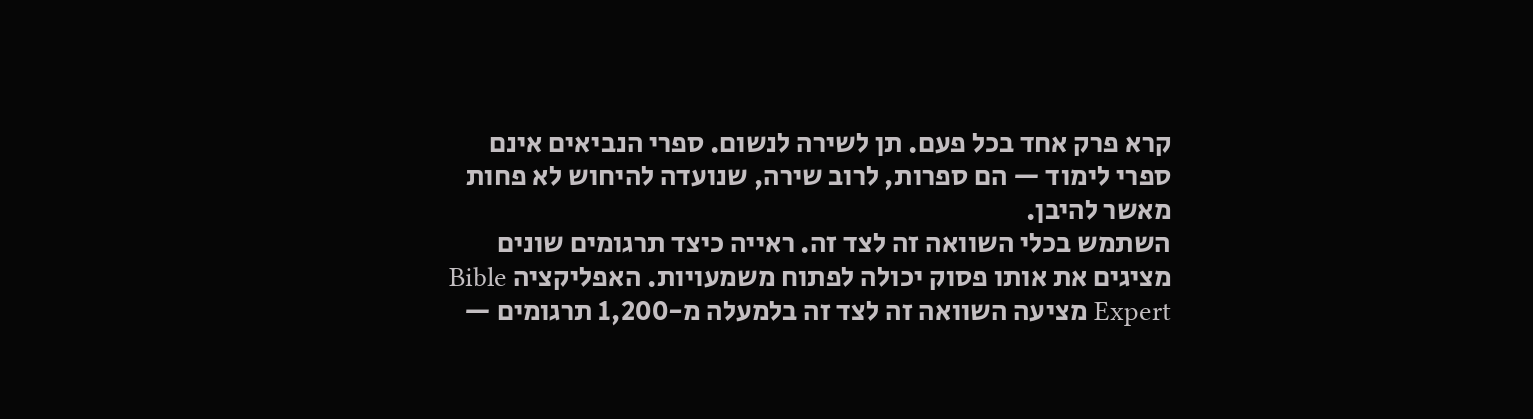קרא פרק אחד בכל פעם. תן לשירה לנשום. ספרי הנביאים אינם ספרי לימוד — הם ספרות, לרוב שירה, שנועדה להיחוש לא פחות מאשר להיבן.
השתמש בכלי השוואה זה לצד זה. ראייה כיצד תרגומים שונים מציגים את אותו פסוק יכולה לפתוח משמעויות. האפליקציה Bible Expert מציעה השוואה זה לצד זה בלמעלה מ-1,200 תרגומים —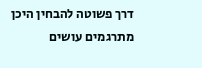דרך פשוטה להבחין היכן מתרגמים עושים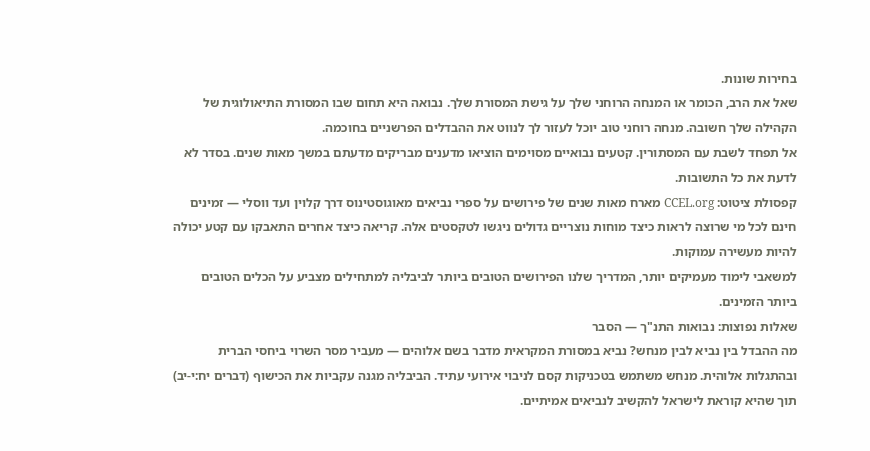בחירות שונות.
שאל את הרב, הכומר או המנחה הרוחני שלך על גישת המסורת שלך. נבואה היא תחום שבו המסורת התיאולוגית של הקהילה שלך חשובה. מנחה רוחני טוב יוכל לעזור לך לנווט את ההבדלים הפרשניים בחוכמה.
אל תפחד לשבת עם המסתורין. קטעים נבואיים מסוימים הוציאו מדענים מבריקים מדעתם במשך מאות שנים. בסדר לא לדעת את כל התשובות.
קפסולת ציטוט: CCEL.org מארח מאות שנים של פירושים על ספרי נביאים מאוגוסטינוס דרך קלוין ועד ווסלי — זמינים חינם לכל מי שרוצה לראות כיצד מוחות נוצריים גדולים ניגשו לטקסטים אלה. קריאה כיצד אחרים התאבקו עם קטע יכולה להיות מעשירה עמוקות.
למשאבי לימוד מעמיקים יותר, המדריך שלנו הפירושים הטובים ביותר לביבליה למתחילים מצביע על הכלים הטובים ביותר הזמינים.
שאלות נפוצות: נבואות התנ"ך — הסבר
מה ההבדל בין נביא לבין מנחש? נביא במסורת המקראית מדבר בשם אלוהים — מעביר מסר השרוי ביחסי הברית ובהתגלות אלוהית. מנחש משתמש בטכניקות קסם לניבוי אירועי עתיד. הביבליה מגנה עקביות את הכישוף (דברים יח:י-יב) תוך שהיא קוראת לישראל להקשיב לנביאים אמיתיים.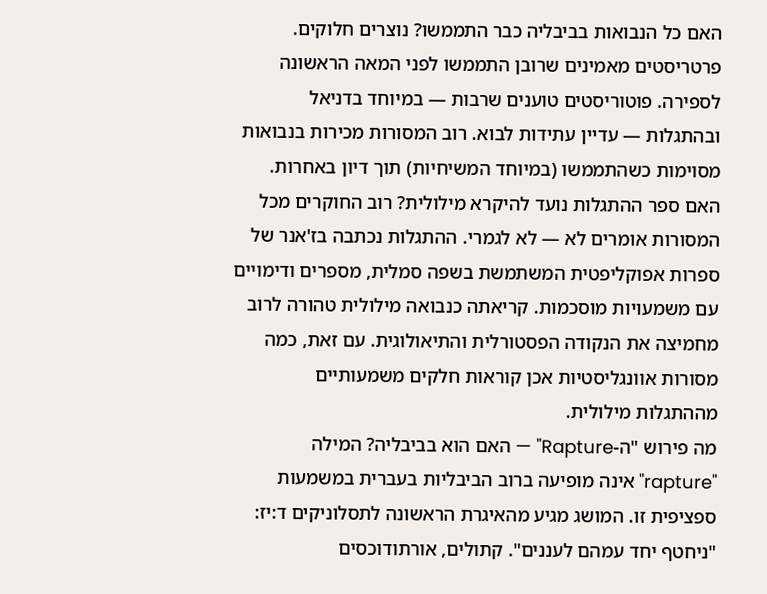האם כל הנבואות בביבליה כבר התממשו? נוצרים חלוקים. פרטריסטים מאמינים שרובן התממשו לפני המאה הראשונה לספירה. פוטוריסטים טוענים שרבות — במיוחד בדניאל ובהתגלות — עדיין עתידות לבוא. רוב המסורות מכירות בנבואות מסוימות כשהתממשו (במיוחד המשיחיות) תוך דיון באחרות.
האם ספר ההתגלות נועד להיקרא מילולית? רוב החוקרים מכל המסורות אומרים לא — לא לגמרי. ההתגלות נכתבה בז'אנר של ספרות אפוקליפטית המשתמשת בשפה סמלית, מספרים ודימויים עם משמעויות מוסכמות. קריאתה כנבואה מילולית טהורה לרוב מחמיצה את הנקודה הפסטורלית והתיאולוגית. עם זאת, כמה מסורות אוונגליסטיות אכן קוראות חלקים משמעותיים מההתגלות מילולית.
מה פירוש "ה-Rapture" — האם הוא בביבליה? המילה "rapture" אינה מופיעה ברוב הביבליות בעברית במשמעות ספציפית זו. המושג מגיע מהאיגרת הראשונה לתסלוניקים ד:יז: "ניחטף יחד עמהם לעננים". קתולים, אורתודוכסים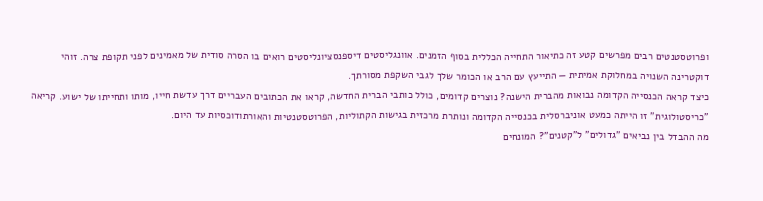ופרוטסטנטים רבים מפרשים קטע זה כתיאור התחייה הכללית בסוף הזמנים. אוונגליסטים דיספנסציונליסטים רואים בו הסרה סודית של מאמינים לפני תקופת צרה. זוהי דוקטרינה השנויה במחלוקת אמיתית — התייעץ עם הרב או הכומר שלך לגבי השקפת מסורתך.
כיצד קראה הכנסייה הקדומה נבואות מהברית הישנה? נוצרים קדומים, כולל כותבי הברית החדשה, קראו את הכתובים העבריים דרך עדשת חייו, מותו ותחייתו של ישוע. קריאה "כריסטולוגית" זו הייתה כמעט אוניברסלית בכנסייה הקדומה ונותרת מרכזית בגישות הקתוליות, הפרוטסטנטיות והאורתודוכסיות עד היום.
מה ההבדל בין נביאים "גדולים" ל"קטנים"? המונחים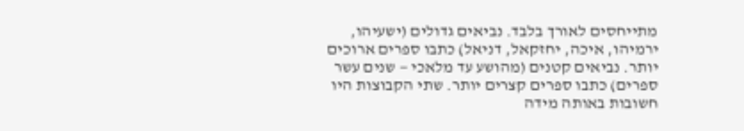מתייחסים לאורך בלבד. נביאים גדולים (ישעיהו, ירמיהו, איכה, יחזקאל, דניאל) כתבו ספרים ארוכים יותר. נביאים קטנים (מהושע עד מלאכי — שנים עשר ספרים) כתבו ספרים קצרים יותר. שתי הקבוצות היו חשובות באותה מידה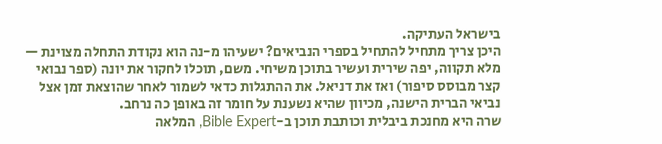בישראל העתיקה.
היכן צריך מתחיל להתחיל בספרי הנביאים? ישעיהו מ-נה הוא נקודת התחלה מצוינת — מלא תקווה, יפה שירית ועשיר בתוכן משיחי. משם, תוכלו לחקור את יונה (ספר נבואי קצר מבוסס סיפור) ואז את דניאל. את ההתגלות כדאי לשמור לאחר שהוצאת זמן אצל נביאי הברית הישנה, מכיוון שהיא נשענת על חומר זה באופן כה נרחב.
שרה היא מחנכת ביבלית וכותבת תוכן ב-Bible Expert, המלאה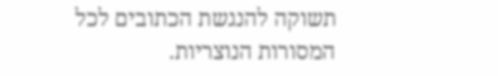תשוקה להנגשת הכתובים לכל המסורות הנוצריות.